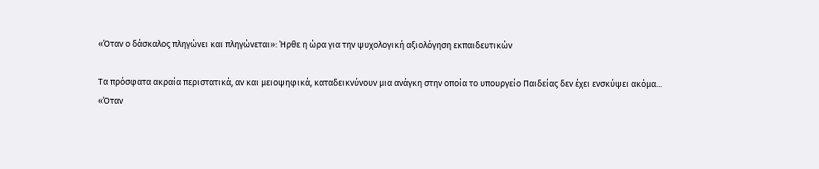«Όταν ο δάσκαλος πληγώνει και πληγώνεται»: Ήρθε η ώρα για την ψυχολογική αξιολόγηση εκπαιδευτικών

Τα πρόσφατα ακραία περιστατικά, αν και μειοψηφικά, καταδεικνύνουν μια ανάγκη στην οποία το υπουργείο Παιδείας δεν έχει ενσκύψει ακόμα...
«Όταν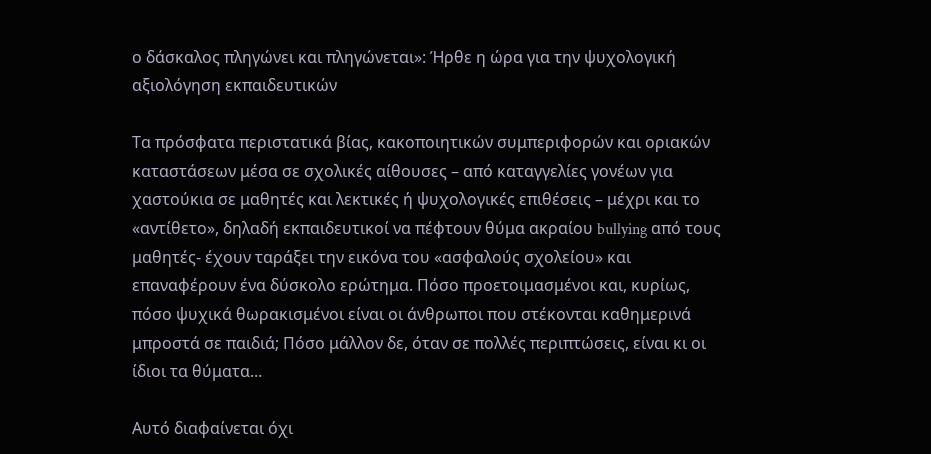ο δάσκαλος πληγώνει και πληγώνεται»: Ήρθε η ώρα για την ψυχολογική αξιολόγηση εκπαιδευτικών

Τα πρόσφατα περιστατικά βίας, κακοποιητικών συμπεριφορών και οριακών καταστάσεων μέσα σε σχολικές αίθουσες – από καταγγελίες γονέων για χαστούκια σε μαθητές και λεκτικές ή ψυχολογικές επιθέσεις – μέχρι και το «αντίθετο», δηλαδή εκπαιδευτικοί να πέφτουν θύμα ακραίου bullying από τους μαθητές- έχουν ταράξει την εικόνα του «ασφαλούς σχολείου» και επαναφέρουν ένα δύσκολο ερώτημα. Πόσο προετοιμασμένοι και, κυρίως, πόσο ψυχικά θωρακισμένοι είναι οι άνθρωποι που στέκονται καθημερινά μπροστά σε παιδιά; Πόσο μάλλον δε, όταν σε πολλές περιπτώσεις, είναι κι οι ίδιοι τα θύματα...

Αυτό διαφαίνεται όχι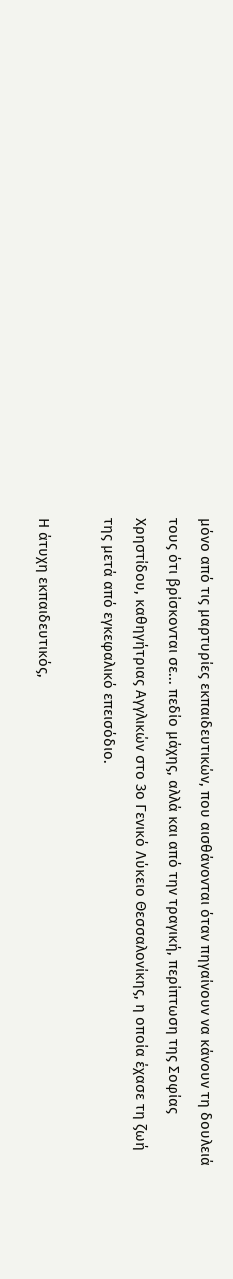μόνο από τις μαρτυρίες εκπαιδευτικών, που αισθάνονται όταν πηγαίνουν να κάνουν τη δουλειά τους ότι βρίσκονται σε... πεδίο μάχης, αλλά και από την τραγική, περίπτωση της Σοφίας Χρηστίδου, καθηγήτριας Αγγλικών στο 3ο Γενικό Λύκειο Θεσσαλονίκης, η οποία έχασε τη ζωή της μετά από εγκεφαλικό επεισόδιο.

Η άτυχη εκπαιδευτικός,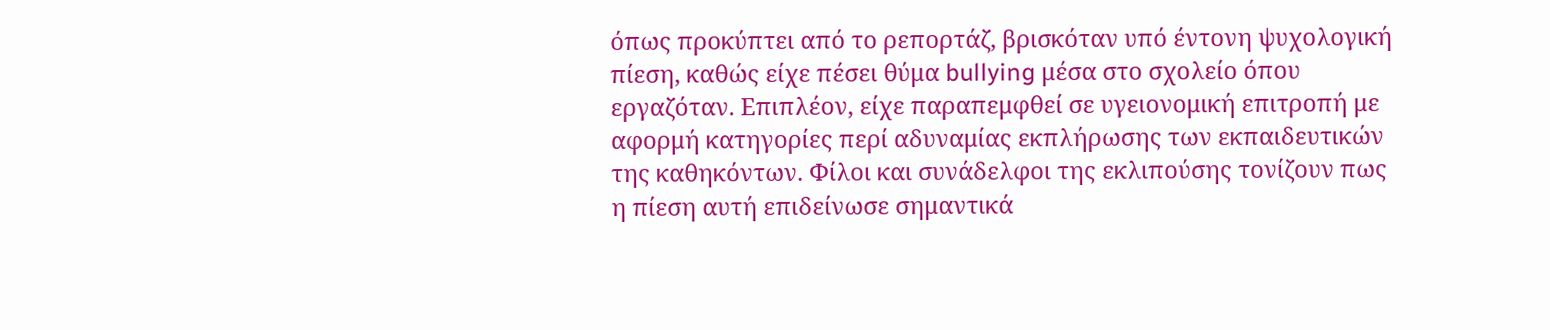όπως προκύπτει από το ρεπορτάζ, βρισκόταν υπό έντονη ψυχολογική πίεση, καθώς είχε πέσει θύμα bullying μέσα στο σχολείο όπου εργαζόταν. Επιπλέον, είχε παραπεμφθεί σε υγειονομική επιτροπή με αφορμή κατηγορίες περί αδυναμίας εκπλήρωσης των εκπαιδευτικών της καθηκόντων. Φίλοι και συνάδελφοι της εκλιπούσης τονίζουν πως η πίεση αυτή επιδείνωσε σημαντικά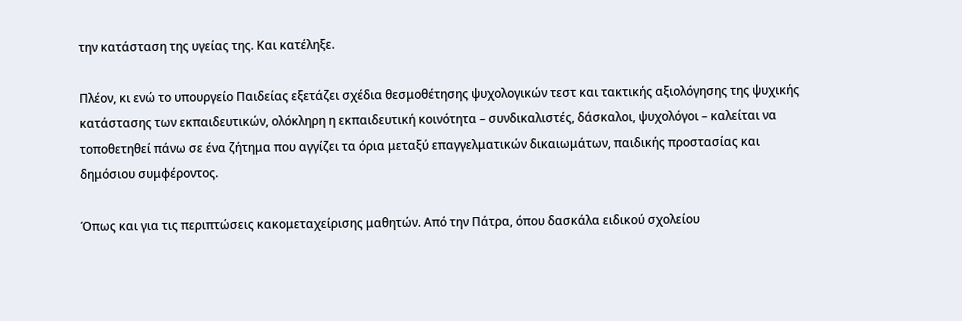την κατάσταση της υγείας της. Και κατέληξε.

Πλέον, κι ενώ το υπουργείο Παιδείας εξετάζει σχέδια θεσμοθέτησης ψυχολογικών τεστ και τακτικής αξιολόγησης της ψυχικής κατάστασης των εκπαιδευτικών, ολόκληρη η εκπαιδευτική κοινότητα – συνδικαλιστές, δάσκαλοι, ψυχολόγοι – καλείται να τοποθετηθεί πάνω σε ένα ζήτημα που αγγίζει τα όρια μεταξύ επαγγελματικών δικαιωμάτων, παιδικής προστασίας και δημόσιου συμφέροντος.

Όπως και για τις περιπτώσεις κακομεταχείρισης μαθητών. Από την Πάτρα, όπου δασκάλα ειδικού σχολείου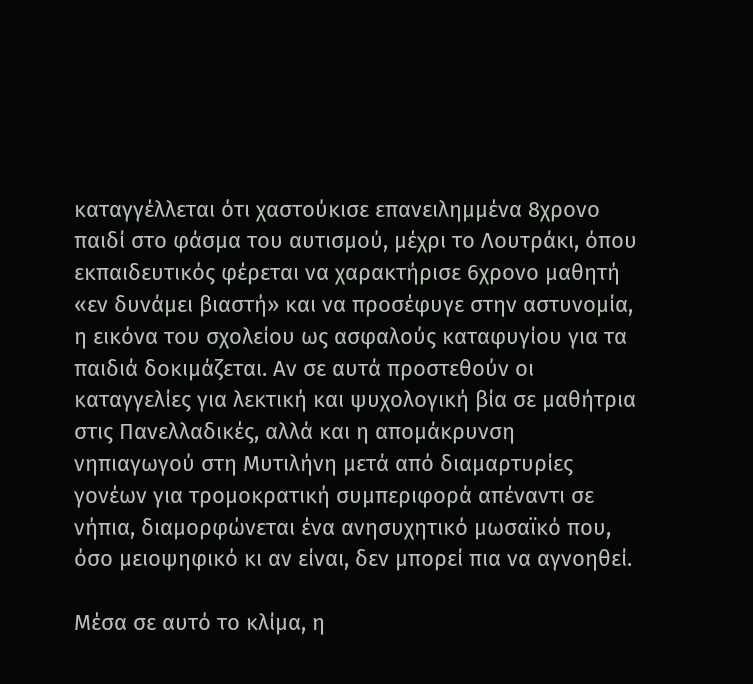καταγγέλλεται ότι χαστούκισε επανειλημμένα 8χρονο παιδί στο φάσμα του αυτισμού, μέχρι το Λουτράκι, όπου εκπαιδευτικός φέρεται να χαρακτήρισε 6χρονο μαθητή «εν δυνάμει βιαστή» και να προσέφυγε στην αστυνομία, η εικόνα του σχολείου ως ασφαλούς καταφυγίου για τα παιδιά δοκιμάζεται. Αν σε αυτά προστεθούν οι καταγγελίες για λεκτική και ψυχολογική βία σε μαθήτρια στις Πανελλαδικές, αλλά και η απομάκρυνση νηπιαγωγού στη Μυτιλήνη μετά από διαμαρτυρίες γονέων για τρομοκρατική συμπεριφορά απέναντι σε νήπια, διαμορφώνεται ένα ανησυχητικό μωσαϊκό που, όσο μειοψηφικό κι αν είναι, δεν μπορεί πια να αγνοηθεί.

Μέσα σε αυτό το κλίμα, η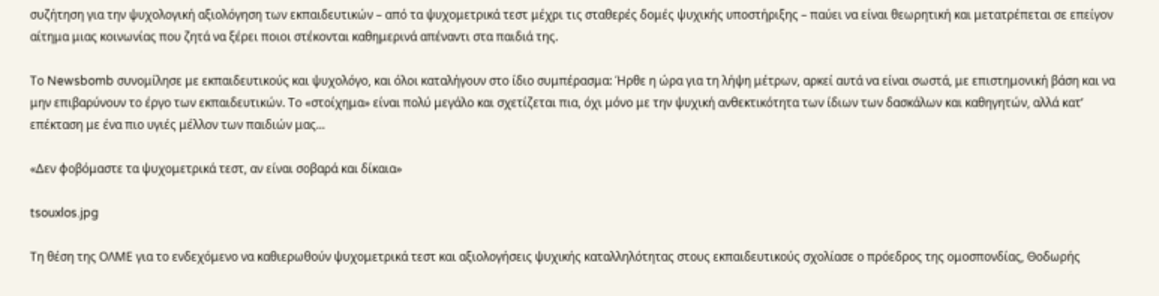συζήτηση για την ψυχολογική αξιολόγηση των εκπαιδευτικών – από τα ψυχομετρικά τεστ μέχρι τις σταθερές δομές ψυχικής υποστήριξης – παύει να είναι θεωρητική και μετατρέπεται σε επείγον αίτημα μιας κοινωνίας που ζητά να ξέρει ποιοι στέκονται καθημερινά απέναντι στα παιδιά της.

Το Newsbomb συνομίλησε με εκπαιδευτικούς και ψυχολόγο, και όλοι καταλήγουν στο ίδιο συμπέρασμα: Ήρθε η ώρα για τη λήψη μέτρων, αρκεί αυτά να είναι σωστά, με επιστημονική βάση και να μην επιβαρύνουν το έργο των εκπαιδευτικών. Το «στοίχημα» είναι πολύ μεγάλο και σχετίζεται πια, όχι μόνο με την ψυχική ανθεκτικότητα των ίδιων των δασκάλων και καθηγητών, αλλά κατ’ επέκταση με ένα πιο υγιές μέλλον των παιδιών μας...

«Δεν φοβόμαστε τα ψυχομετρικά τεστ, αν είναι σοβαρά και δίκαια»

tsouxlos.jpg

Τη θέση της ΟΛΜΕ για το ενδεχόμενο να καθιερωθούν ψυχομετρικά τεστ και αξιολογήσεις ψυχικής καταλληλότητας στους εκπαιδευτικούς σχολίασε ο πρόεδρος της ομοσπονδίας, Θοδωρής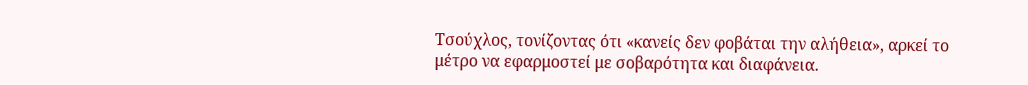Τσούχλος, τονίζοντας ότι «κανείς δεν φοβάται την αλήθεια», αρκεί το μέτρο να εφαρμοστεί με σοβαρότητα και διαφάνεια.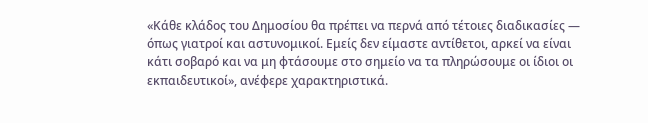«Κάθε κλάδος του Δημοσίου θα πρέπει να περνά από τέτοιες διαδικασίες — όπως γιατροί και αστυνομικοί. Εμείς δεν είμαστε αντίθετοι, αρκεί να είναι κάτι σοβαρό και να μη φτάσουμε στο σημείο να τα πληρώσουμε οι ίδιοι οι εκπαιδευτικοί», ανέφερε χαρακτηριστικά.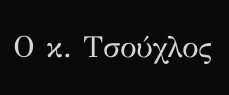Ο κ. Τσούχλος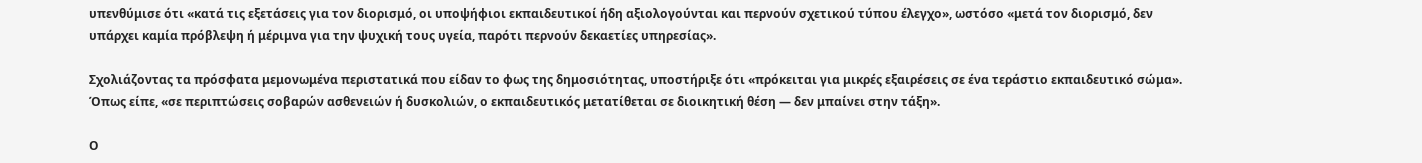υπενθύμισε ότι «κατά τις εξετάσεις για τον διορισμό, οι υποψήφιοι εκπαιδευτικοί ήδη αξιολογούνται και περνούν σχετικού τύπου έλεγχο», ωστόσο «μετά τον διορισμό, δεν υπάρχει καμία πρόβλεψη ή μέριμνα για την ψυχική τους υγεία, παρότι περνούν δεκαετίες υπηρεσίας».

Σχολιάζοντας τα πρόσφατα μεμονωμένα περιστατικά που είδαν το φως της δημοσιότητας, υποστήριξε ότι «πρόκειται για μικρές εξαιρέσεις σε ένα τεράστιο εκπαιδευτικό σώμα». Όπως είπε, «σε περιπτώσεις σοβαρών ασθενειών ή δυσκολιών, ο εκπαιδευτικός μετατίθεται σε διοικητική θέση — δεν μπαίνει στην τάξη».

Ο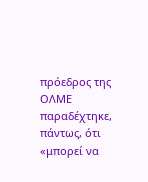πρόεδρος της ΟΛΜΕ παραδέχτηκε, πάντως, ότι «μπορεί να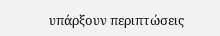υπάρξουν περιπτώσεις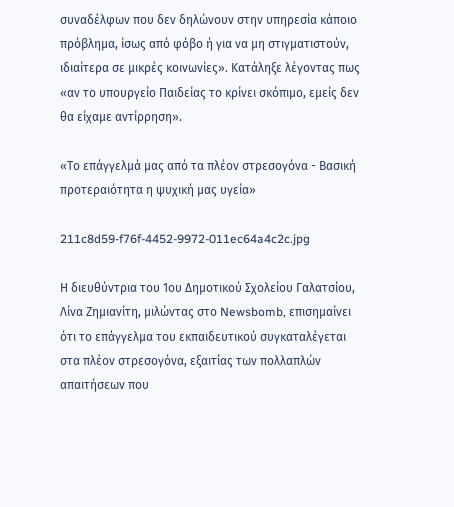συναδέλφων που δεν δηλώνουν στην υπηρεσία κάποιο πρόβλημα, ίσως από φόβο ή για να μη στιγματιστούν, ιδιαίτερα σε μικρές κοινωνίες». Κατάληξε λέγοντας πως «αν το υπουργείο Παιδείας το κρίνει σκόπιμο, εμείς δεν θα είχαμε αντίρρηση».

«Το επάγγελμά μας από τα πλέον στρεσογόνα - Βασική προτεραιότητα η ψυχική μας υγεία»

211c8d59-f76f-4452-9972-011ec64a4c2c.jpg

Η διευθύντρια του 1ου Δημοτικού Σχολείου Γαλατσίου, Λίνα Ζημιανίτη, μιλώντας στο Newsbomb, επισημαίνει ότι το επάγγελμα του εκπαιδευτικού συγκαταλέγεται στα πλέον στρεσογόνα, εξαιτίας των πολλαπλών απαιτήσεων που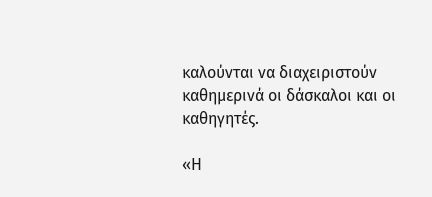καλούνται να διαχειριστούν καθημερινά οι δάσκαλοι και οι καθηγητές.

«Η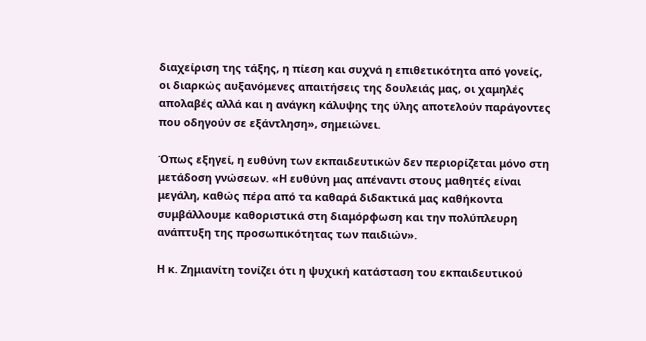διαχείριση της τάξης, η πίεση και συχνά η επιθετικότητα από γονείς, οι διαρκώς αυξανόμενες απαιτήσεις της δουλειάς μας, οι χαμηλές απολαβές αλλά και η ανάγκη κάλυψης της ύλης αποτελούν παράγοντες που οδηγούν σε εξάντληση», σημειώνει.

Όπως εξηγεί, η ευθύνη των εκπαιδευτικών δεν περιορίζεται μόνο στη μετάδοση γνώσεων. «Η ευθύνη μας απέναντι στους μαθητές είναι μεγάλη, καθώς πέρα από τα καθαρά διδακτικά μας καθήκοντα συμβάλλουμε καθοριστικά στη διαμόρφωση και την πολύπλευρη ανάπτυξη της προσωπικότητας των παιδιών».

Η κ. Ζημιανίτη τονίζει ότι η ψυχική κατάσταση του εκπαιδευτικού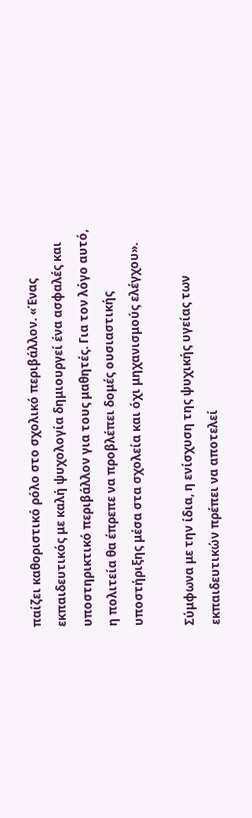παίζει καθοριστικό ρόλο στο σχολικό περιβάλλον. «Ένας εκπαιδευτικός με καλή ψυχολογία δημιουργεί ένα ασφαλές και υποστηρικτικό περιβάλλον για τους μαθητές. Για τον λόγο αυτό, η πολιτεία θα έπρεπε να προβλέπει δομές ουσιαστικής υποστήριξης μέσα στα σχολεία και όχι μηχανισμούς ελέγχου».

Σύμφωνα με την ίδια, η ενίσχυση της ψυχικής υγείας των εκπαιδευτικών πρέπει να αποτελεί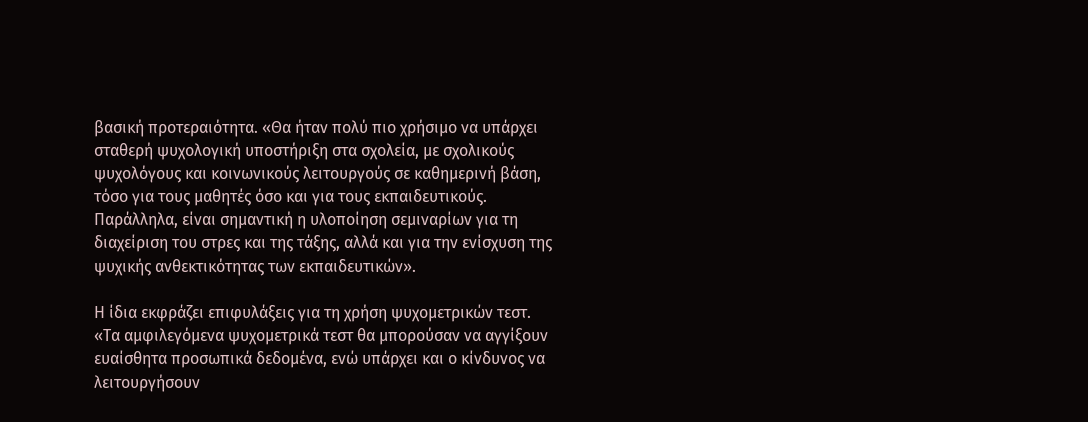βασική προτεραιότητα. «Θα ήταν πολύ πιο χρήσιμο να υπάρχει σταθερή ψυχολογική υποστήριξη στα σχολεία, με σχολικούς ψυχολόγους και κοινωνικούς λειτουργούς σε καθημερινή βάση, τόσο για τους μαθητές όσο και για τους εκπαιδευτικούς. Παράλληλα, είναι σημαντική η υλοποίηση σεμιναρίων για τη διαχείριση του στρες και της τάξης, αλλά και για την ενίσχυση της ψυχικής ανθεκτικότητας των εκπαιδευτικών».

Η ίδια εκφράζει επιφυλάξεις για τη χρήση ψυχομετρικών τεστ. «Τα αμφιλεγόμενα ψυχομετρικά τεστ θα μπορούσαν να αγγίξουν ευαίσθητα προσωπικά δεδομένα, ενώ υπάρχει και ο κίνδυνος να λειτουργήσουν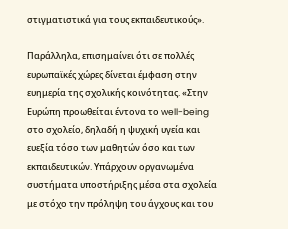στιγματιστικά για τους εκπαιδευτικούς».

Παράλληλα, επισημαίνει ότι σε πολλές ευρωπαϊκές χώρες δίνεται έμφαση στην ευημερία της σχολικής κοινότητας. «Στην Ευρώπη προωθείται έντονα το well-being στο σχολείο, δηλαδή η ψυχική υγεία και ευεξία τόσο των μαθητών όσο και των εκπαιδευτικών. Υπάρχουν οργανωμένα συστήματα υποστήριξης μέσα στα σχολεία με στόχο την πρόληψη του άγχους και του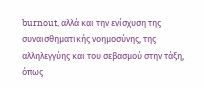burnout, αλλά και την ενίσχυση της συναισθηματικής νοημοσύνης, της αλληλεγγύης και του σεβασμού στην τάξη, όπως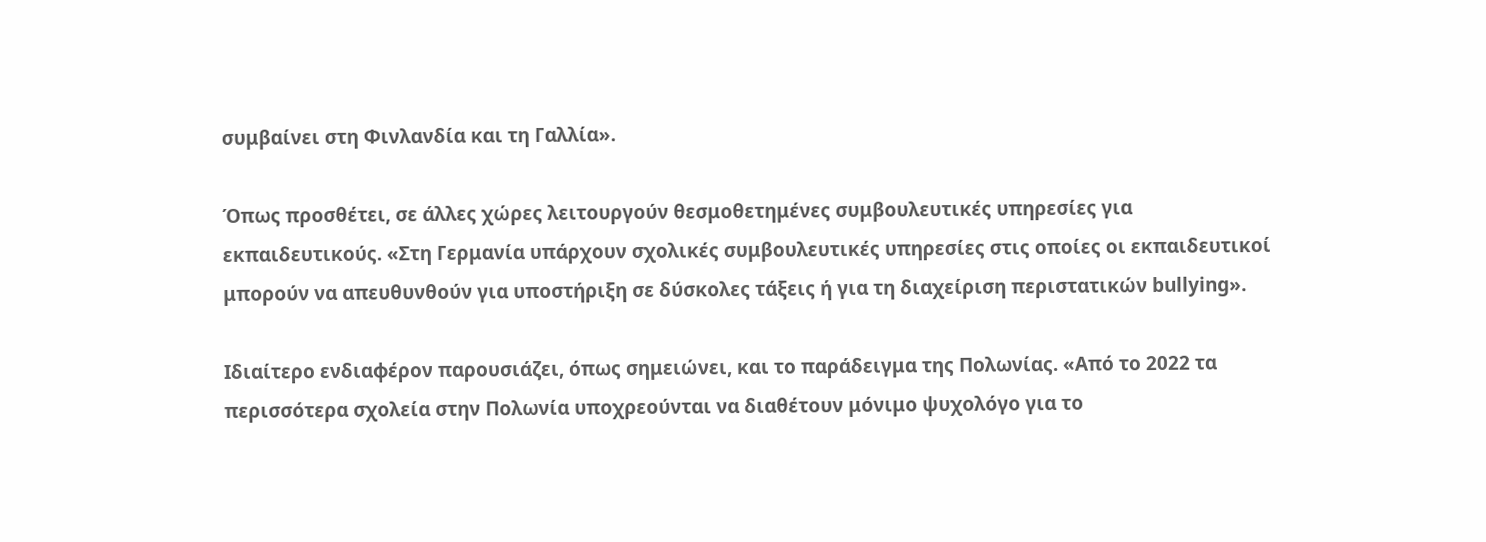συμβαίνει στη Φινλανδία και τη Γαλλία».

Όπως προσθέτει, σε άλλες χώρες λειτουργούν θεσμοθετημένες συμβουλευτικές υπηρεσίες για εκπαιδευτικούς. «Στη Γερμανία υπάρχουν σχολικές συμβουλευτικές υπηρεσίες στις οποίες οι εκπαιδευτικοί μπορούν να απευθυνθούν για υποστήριξη σε δύσκολες τάξεις ή για τη διαχείριση περιστατικών bullying».

Ιδιαίτερο ενδιαφέρον παρουσιάζει, όπως σημειώνει, και το παράδειγμα της Πολωνίας. «Από το 2022 τα περισσότερα σχολεία στην Πολωνία υποχρεούνται να διαθέτουν μόνιμο ψυχολόγο για το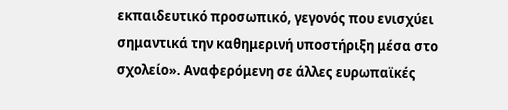εκπαιδευτικό προσωπικό, γεγονός που ενισχύει σημαντικά την καθημερινή υποστήριξη μέσα στο σχολείο». Αναφερόμενη σε άλλες ευρωπαϊκές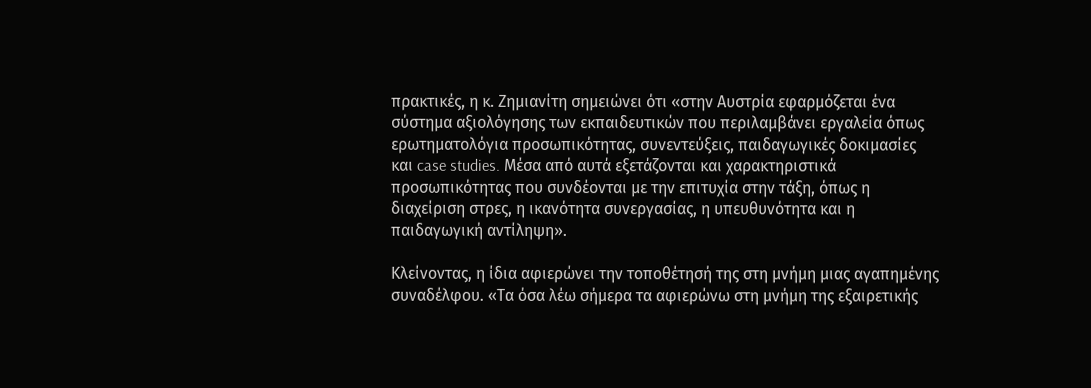πρακτικές, η κ. Ζημιανίτη σημειώνει ότι «στην Αυστρία εφαρμόζεται ένα σύστημα αξιολόγησης των εκπαιδευτικών που περιλαμβάνει εργαλεία όπως ερωτηματολόγια προσωπικότητας, συνεντεύξεις, παιδαγωγικές δοκιμασίες και case studies. Μέσα από αυτά εξετάζονται και χαρακτηριστικά προσωπικότητας που συνδέονται με την επιτυχία στην τάξη, όπως η διαχείριση στρες, η ικανότητα συνεργασίας, η υπευθυνότητα και η παιδαγωγική αντίληψη».

Κλείνοντας, η ίδια αφιερώνει την τοποθέτησή της στη μνήμη μιας αγαπημένης συναδέλφου. «Τα όσα λέω σήμερα τα αφιερώνω στη μνήμη της εξαιρετικής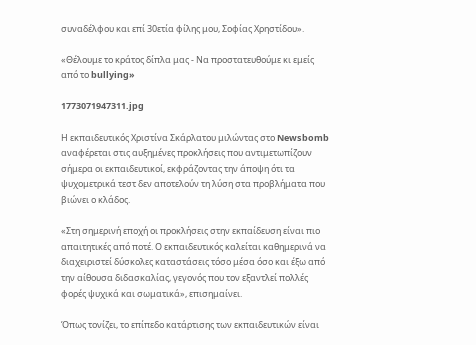συναδέλφου και επί 30ετία φίλης μου, Σοφίας Χρηστίδου».

«Θέλουμε το κράτος δίπλα μας - Να προστατευθούμε κι εμείς από το bullying»

1773071947311.jpg

Η εκπαιδευτικός Χριστίνα Σκάρλατου μιλώντας στο Newsbomb αναφέρεται στις αυξημένες προκλήσεις που αντιμετωπίζουν σήμερα οι εκπαιδευτικοί, εκφράζοντας την άποψη ότι τα ψυχομετρικά τεστ δεν αποτελούν τη λύση στα προβλήματα που βιώνει ο κλάδος.

«Στη σημερινή εποχή οι προκλήσεις στην εκπαίδευση είναι πιο απαιτητικές από ποτέ. Ο εκπαιδευτικός καλείται καθημερινά να διαχειριστεί δύσκολες καταστάσεις τόσο μέσα όσο και έξω από την αίθουσα διδασκαλίας, γεγονός που τον εξαντλεί πολλές φορές ψυχικά και σωματικά», επισημαίνει.

Όπως τονίζει, το επίπεδο κατάρτισης των εκπαιδευτικών είναι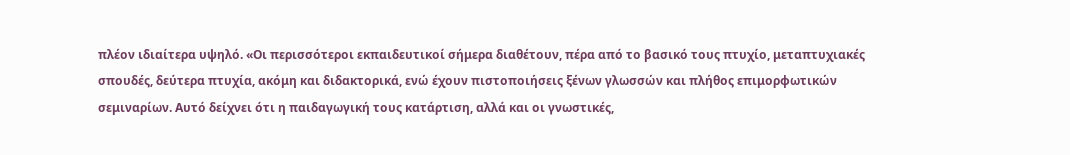πλέον ιδιαίτερα υψηλό. «Οι περισσότεροι εκπαιδευτικοί σήμερα διαθέτουν, πέρα από το βασικό τους πτυχίο, μεταπτυχιακές σπουδές, δεύτερα πτυχία, ακόμη και διδακτορικά, ενώ έχουν πιστοποιήσεις ξένων γλωσσών και πλήθος επιμορφωτικών σεμιναρίων. Αυτό δείχνει ότι η παιδαγωγική τους κατάρτιση, αλλά και οι γνωστικές,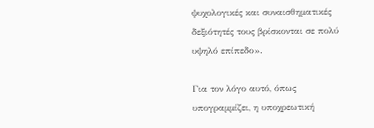ψυχολογικές και συναισθηματικές δεξιότητές τους βρίσκονται σε πολύ υψηλό επίπεδο».

Για τον λόγο αυτό, όπως υπογραμμίζει, η υποχρεωτική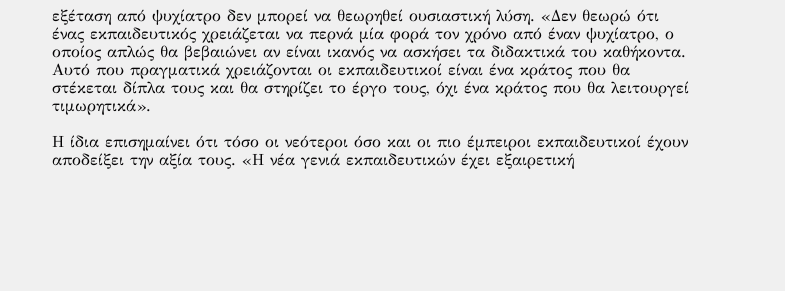εξέταση από ψυχίατρο δεν μπορεί να θεωρηθεί ουσιαστική λύση. «Δεν θεωρώ ότι ένας εκπαιδευτικός χρειάζεται να περνά μία φορά τον χρόνο από έναν ψυχίατρο, ο οποίος απλώς θα βεβαιώνει αν είναι ικανός να ασκήσει τα διδακτικά του καθήκοντα. Αυτό που πραγματικά χρειάζονται οι εκπαιδευτικοί είναι ένα κράτος που θα στέκεται δίπλα τους και θα στηρίζει το έργο τους, όχι ένα κράτος που θα λειτουργεί τιμωρητικά».

Η ίδια επισημαίνει ότι τόσο οι νεότεροι όσο και οι πιο έμπειροι εκπαιδευτικοί έχουν αποδείξει την αξία τους. «Η νέα γενιά εκπαιδευτικών έχει εξαιρετική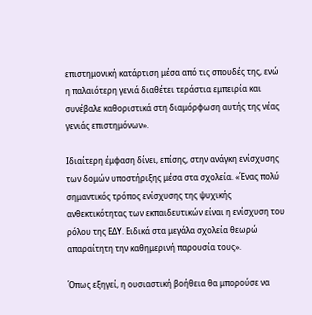επιστημονική κατάρτιση μέσα από τις σπουδές της, ενώ η παλαιότερη γενιά διαθέτει τεράστια εμπειρία και συνέβαλε καθοριστικά στη διαμόρφωση αυτής της νέας γενιάς επιστημόνων».

Ιδιαίτερη έμφαση δίνει, επίσης, στην ανάγκη ενίσχυσης των δομών υποστήριξης μέσα στα σχολεία. «Ένας πολύ σημαντικός τρόπος ενίσχυσης της ψυχικής ανθεκτικότητας των εκπαιδευτικών είναι η ενίσχυση του ρόλου της ΕΔΥ. Ειδικά στα μεγάλα σχολεία θεωρώ απαραίτητη την καθημερινή παρουσία τους».

Όπως εξηγεί, η ουσιαστική βοήθεια θα μπορούσε να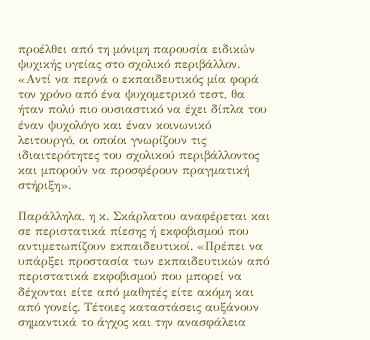προέλθει από τη μόνιμη παρουσία ειδικών ψυχικής υγείας στο σχολικό περιβάλλον. «Αντί να περνά ο εκπαιδευτικός μία φορά τον χρόνο από ένα ψυχομετρικό τεστ, θα ήταν πολύ πιο ουσιαστικό να έχει δίπλα του έναν ψυχολόγο και έναν κοινωνικό λειτουργό, οι οποίοι γνωρίζουν τις ιδιαιτερότητες του σχολικού περιβάλλοντος και μπορούν να προσφέρουν πραγματική στήριξη».

Παράλληλα, η κ. Σκάρλατου αναφέρεται και σε περιστατικά πίεσης ή εκφοβισμού που αντιμετωπίζουν εκπαιδευτικοί. «Πρέπει να υπάρξει προστασία των εκπαιδευτικών από περιστατικά εκφοβισμού που μπορεί να δέχονται είτε από μαθητές είτε ακόμη και από γονείς. Τέτοιες καταστάσεις αυξάνουν σημαντικά το άγχος και την ανασφάλεια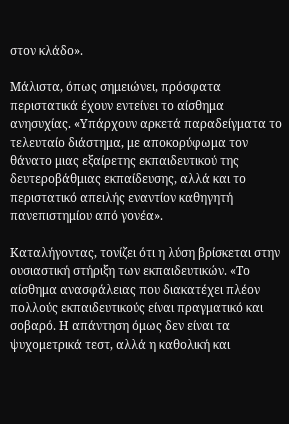στον κλάδο».

Μάλιστα, όπως σημειώνει, πρόσφατα περιστατικά έχουν εντείνει το αίσθημα ανησυχίας. «Υπάρχουν αρκετά παραδείγματα το τελευταίο διάστημα, με αποκορύφωμα τον θάνατο μιας εξαίρετης εκπαιδευτικού της δευτεροβάθμιας εκπαίδευσης, αλλά και το περιστατικό απειλής εναντίον καθηγητή πανεπιστημίου από γονέα».

Καταλήγοντας, τονίζει ότι η λύση βρίσκεται στην ουσιαστική στήριξη των εκπαιδευτικών. «Το αίσθημα ανασφάλειας που διακατέχει πλέον πολλούς εκπαιδευτικούς είναι πραγματικό και σοβαρό. Η απάντηση όμως δεν είναι τα ψυχομετρικά τεστ, αλλά η καθολική και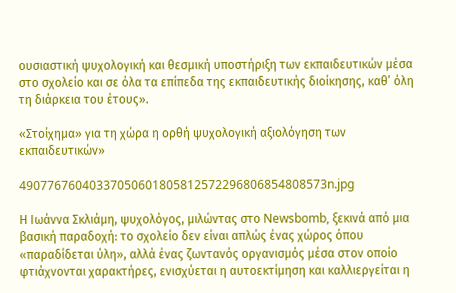ουσιαστική ψυχολογική και θεσμική υποστήριξη των εκπαιδευτικών μέσα στο σχολείο και σε όλα τα επίπεδα της εκπαιδευτικής διοίκησης, καθ’ όλη τη διάρκεια του έτους».

«Στοίχημα» για τη χώρα η ορθή ψυχολογική αξιολόγηση των εκπαιδευτικών»

49077676040337050601805812572296806854808573n.jpg

Η Ιωάννα Σκλιάμη, ψυχολόγος, μιλώντας στο Newsbomb, ξεκινά από μια βασική παραδοχή: το σχολείο δεν είναι απλώς ένας χώρος όπου «παραδίδεται ύλη», αλλά ένας ζωντανός οργανισμός μέσα στον οποίο φτιάχνονται χαρακτήρες, ενισχύεται η αυτοεκτίμηση και καλλιεργείται η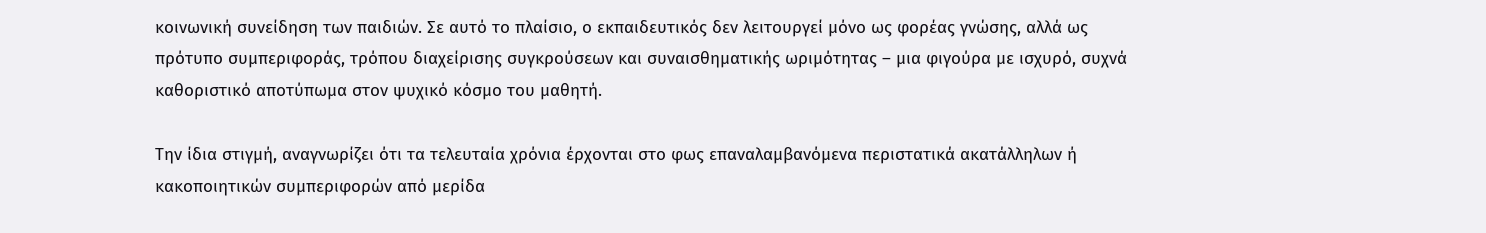κοινωνική συνείδηση των παιδιών. Σε αυτό το πλαίσιο, ο εκπαιδευτικός δεν λειτουργεί μόνο ως φορέας γνώσης, αλλά ως πρότυπο συμπεριφοράς, τρόπου διαχείρισης συγκρούσεων και συναισθηματικής ωριμότητας – μια φιγούρα με ισχυρό, συχνά καθοριστικό αποτύπωμα στον ψυχικό κόσμο του μαθητή.

Την ίδια στιγμή, αναγνωρίζει ότι τα τελευταία χρόνια έρχονται στο φως επαναλαμβανόμενα περιστατικά ακατάλληλων ή κακοποιητικών συμπεριφορών από μερίδα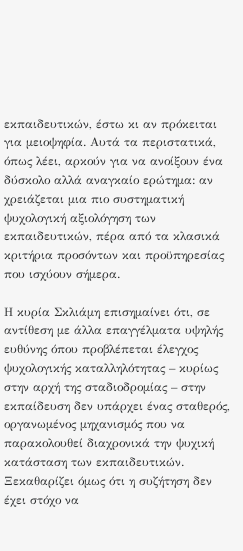εκπαιδευτικών, έστω κι αν πρόκειται για μειοψηφία. Αυτά τα περιστατικά, όπως λέει, αρκούν για να ανοίξουν ένα δύσκολο αλλά αναγκαίο ερώτημα: αν χρειάζεται μια πιο συστηματική ψυχολογική αξιολόγηση των εκπαιδευτικών, πέρα από τα κλασικά κριτήρια προσόντων και προϋπηρεσίας που ισχύουν σήμερα.

Η κυρία Σκλιάμη επισημαίνει ότι, σε αντίθεση με άλλα επαγγέλματα υψηλής ευθύνης όπου προβλέπεται έλεγχος ψυχολογικής καταλληλότητας – κυρίως στην αρχή της σταδιοδρομίας – στην εκπαίδευση δεν υπάρχει ένας σταθερός, οργανωμένος μηχανισμός που να παρακολουθεί διαχρονικά την ψυχική κατάσταση των εκπαιδευτικών. Ξεκαθαρίζει όμως ότι η συζήτηση δεν έχει στόχο να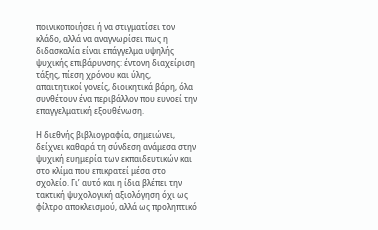ποινικοποιήσει ή να στιγματίσει τον κλάδο, αλλά να αναγνωρίσει πως η διδασκαλία είναι επάγγελμα υψηλής ψυχικής επιβάρυνσης: έντονη διαχείριση τάξης, πίεση χρόνου και ύλης, απαιτητικοί γονείς, διοικητικά βάρη, όλα συνθέτουν ένα περιβάλλον που ευνοεί την επαγγελματική εξουθένωση.

Η διεθνής βιβλιογραφία, σημειώνει, δείχνει καθαρά τη σύνδεση ανάμεσα στην ψυχική ευημερία των εκπαιδευτικών και στο κλίμα που επικρατεί μέσα στο σχολείο. Γι’ αυτό και η ίδια βλέπει την τακτική ψυχολογική αξιολόγηση όχι ως φίλτρο αποκλεισμού, αλλά ως προληπτικό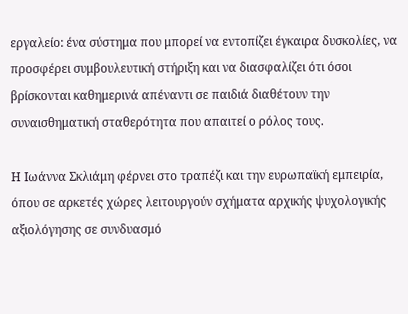εργαλείο: ένα σύστημα που μπορεί να εντοπίζει έγκαιρα δυσκολίες, να προσφέρει συμβουλευτική στήριξη και να διασφαλίζει ότι όσοι βρίσκονται καθημερινά απέναντι σε παιδιά διαθέτουν την συναισθηματική σταθερότητα που απαιτεί ο ρόλος τους.

Η Ιωάννα Σκλιάμη φέρνει στο τραπέζι και την ευρωπαϊκή εμπειρία, όπου σε αρκετές χώρες λειτουργούν σχήματα αρχικής ψυχολογικής αξιολόγησης σε συνδυασμό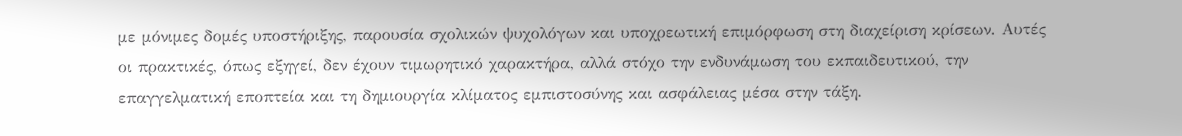με μόνιμες δομές υποστήριξης, παρουσία σχολικών ψυχολόγων και υποχρεωτική επιμόρφωση στη διαχείριση κρίσεων. Αυτές οι πρακτικές, όπως εξηγεί, δεν έχουν τιμωρητικό χαρακτήρα, αλλά στόχο την ενδυνάμωση του εκπαιδευτικού, την επαγγελματική εποπτεία και τη δημιουργία κλίματος εμπιστοσύνης και ασφάλειας μέσα στην τάξη.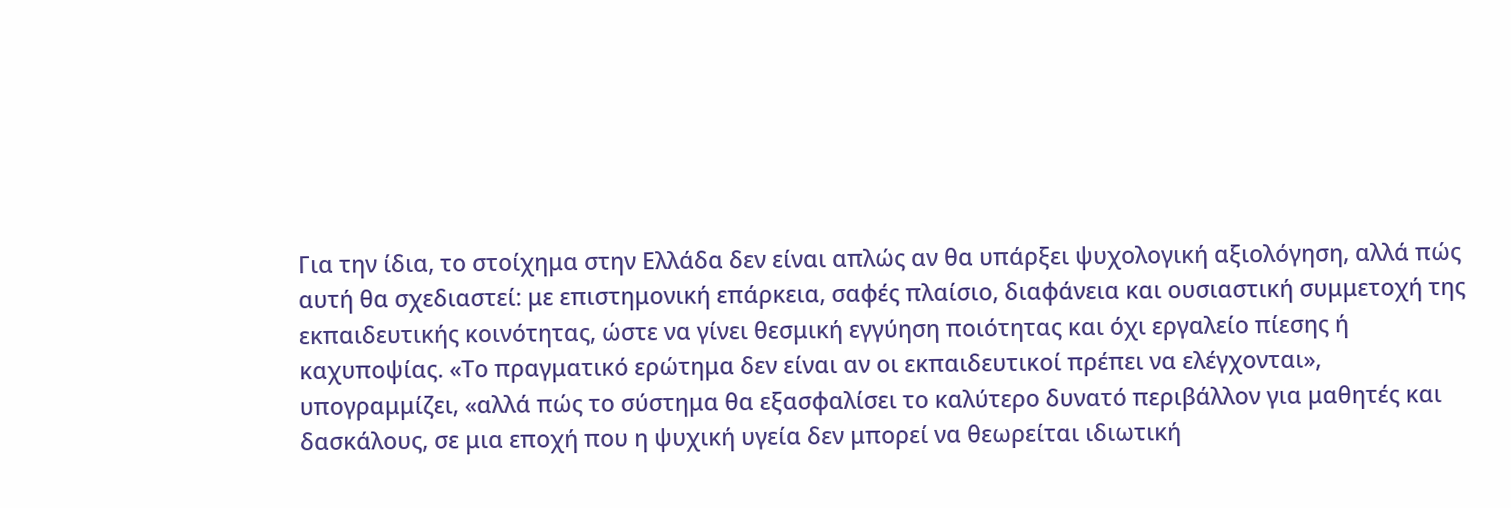Για την ίδια, το στοίχημα στην Ελλάδα δεν είναι απλώς αν θα υπάρξει ψυχολογική αξιολόγηση, αλλά πώς αυτή θα σχεδιαστεί: με επιστημονική επάρκεια, σαφές πλαίσιο, διαφάνεια και ουσιαστική συμμετοχή της εκπαιδευτικής κοινότητας, ώστε να γίνει θεσμική εγγύηση ποιότητας και όχι εργαλείο πίεσης ή καχυποψίας. «Το πραγματικό ερώτημα δεν είναι αν οι εκπαιδευτικοί πρέπει να ελέγχονται», υπογραμμίζει, «αλλά πώς το σύστημα θα εξασφαλίσει το καλύτερο δυνατό περιβάλλον για μαθητές και δασκάλους, σε μια εποχή που η ψυχική υγεία δεν μπορεί να θεωρείται ιδιωτική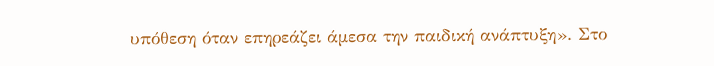υπόθεση όταν επηρεάζει άμεσα την παιδική ανάπτυξη». Στο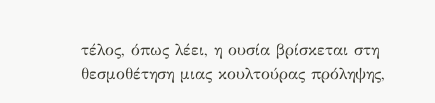τέλος, όπως λέει, η ουσία βρίσκεται στη θεσμοθέτηση μιας κουλτούρας πρόληψης,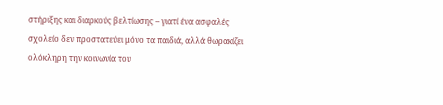στήριξης και διαρκούς βελτίωσης – γιατί ένα ασφαλές σχολείο δεν προστατεύει μόνο τα παιδιά, αλλά θωρακίζει ολόκληρη την κοινωνία του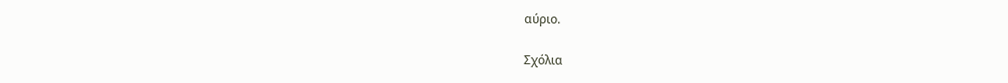αύριο.

Σχόλια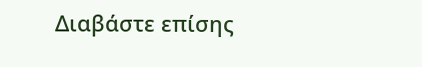Διαβάστε επίσης